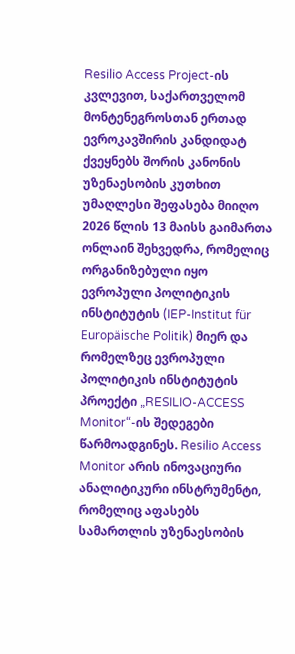Resilio Access Project-ის კვლევით, საქართველომ მონტენეგროსთან ერთად ევროკავშირის კანდიდატ ქვეყნებს შორის კანონის უზენაესობის კუთხით უმაღლესი შეფასება მიიღო
2026 წლის 13 მაისს გაიმართა ონლაინ შეხვედრა, რომელიც ორგანიზებული იყო ევროპული პოლიტიკის ინსტიტუტის (IEP-Institut für Europäische Politik) მიერ და რომელზეც ევროპული პოლიტიკის ინსტიტუტის პროექტი „RESILIO-ACCESS Monitor“-ის შედეგები წარმოადგინეს. Resilio Access Monitor არის ინოვაციური ანალიტიკური ინსტრუმენტი, რომელიც აფასებს სამართლის უზენაესობის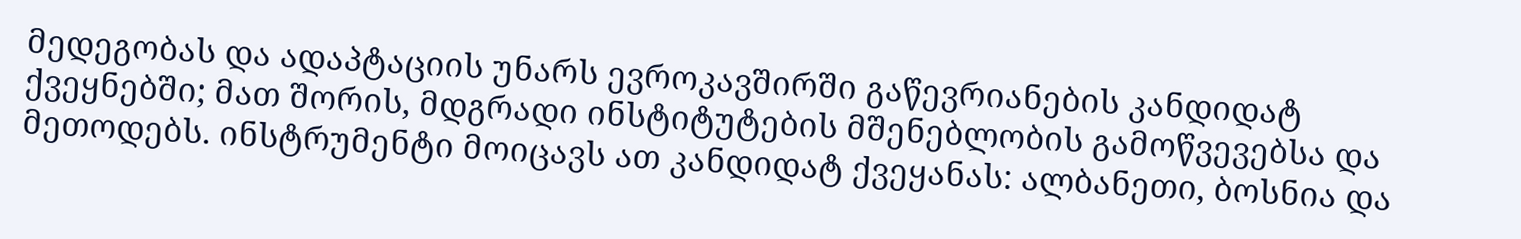მედეგობას და ადაპტაციის უნარს ევროკავშირში გაწევრიანების კანდიდატ ქვეყნებში; მათ შორის, მდგრადი ინსტიტუტების მშენებლობის გამოწვევებსა და მეთოდებს. ინსტრუმენტი მოიცავს ათ კანდიდატ ქვეყანას: ალბანეთი, ბოსნია და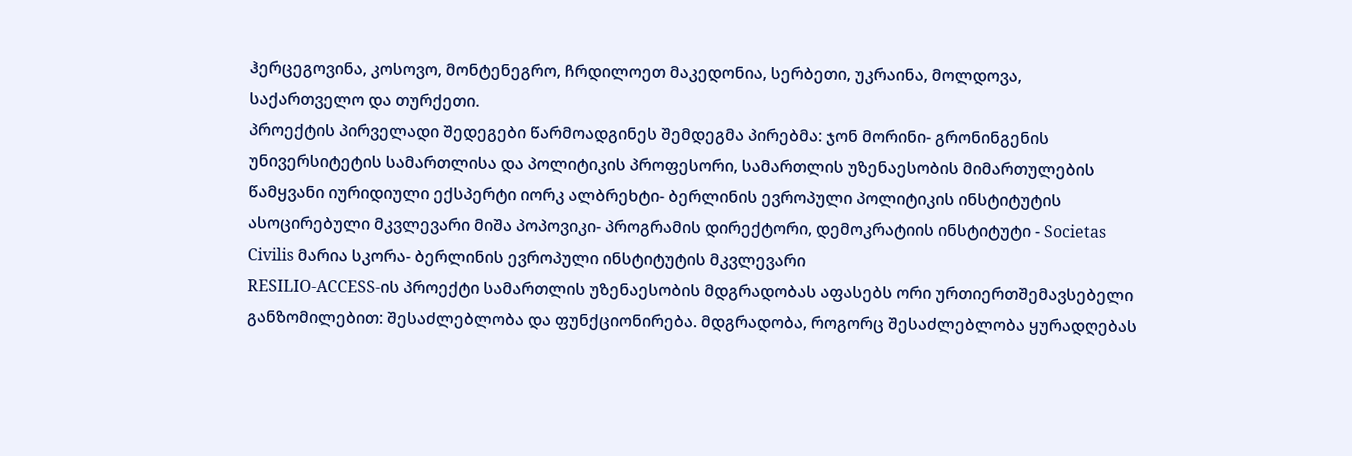ჰერცეგოვინა, კოსოვო, მონტენეგრო, ჩრდილოეთ მაკედონია, სერბეთი, უკრაინა, მოლდოვა, საქართველო და თურქეთი.
პროექტის პირველადი შედეგები წარმოადგინეს შემდეგმა პირებმა: ჯონ მორინი- გრონინგენის უნივერსიტეტის სამართლისა და პოლიტიკის პროფესორი, სამართლის უზენაესობის მიმართულების წამყვანი იურიდიული ექსპერტი იორკ ალბრეხტი- ბერლინის ევროპული პოლიტიკის ინსტიტუტის ასოცირებული მკვლევარი მიშა პოპოვიკი- პროგრამის დირექტორი, დემოკრატიის ინსტიტუტი - Societas Civilis მარია სკორა- ბერლინის ევროპული ინსტიტუტის მკვლევარი
RESILIO-ACCESS-ის პროექტი სამართლის უზენაესობის მდგრადობას აფასებს ორი ურთიერთშემავსებელი განზომილებით: შესაძლებლობა და ფუნქციონირება. მდგრადობა, როგორც შესაძლებლობა ყურადღებას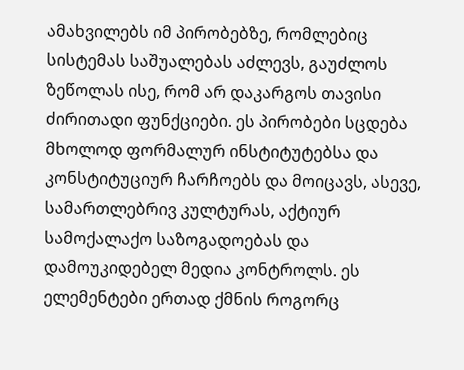ამახვილებს იმ პირობებზე, რომლებიც სისტემას საშუალებას აძლევს, გაუძლოს ზეწოლას ისე, რომ არ დაკარგოს თავისი ძირითადი ფუნქციები. ეს პირობები სცდება მხოლოდ ფორმალურ ინსტიტუტებსა და კონსტიტუციურ ჩარჩოებს და მოიცავს, ასევე, სამართლებრივ კულტურას, აქტიურ სამოქალაქო საზოგადოებას და დამოუკიდებელ მედია კონტროლს. ეს ელემენტები ერთად ქმნის როგორც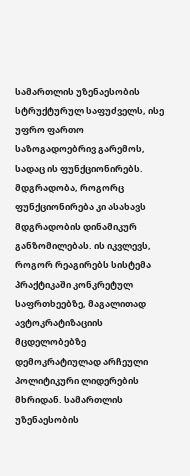სამართლის უზენაესობის სტრუქტურულ საფუძველს, ისე უფრო ფართო საზოგადოებრივ გარემოს, სადაც ის ფუნქციონირებს. მდგრადობა, როგორც ფუნქციონირება კი ასახავს მდგრადობის დინამიკურ განზომილებას. ის იკვლევს, როგორ რეაგირებს სისტემა პრაქტიკაში კონკრეტულ საფრთხეებზე, მაგალითად ავტოკრატიზაციის მცდელობებზე დემოკრატიულად არჩეული პოლიტიკური ლიდერების მხრიდან. სამართლის უზენაესობის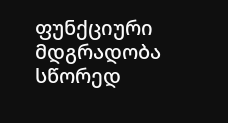ფუნქციური მდგრადობა სწორედ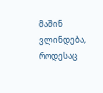მაშინ ვლინდება, როდესაც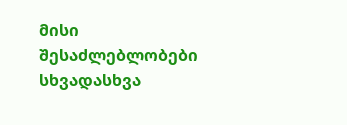მისი შესაძლებლობები სხვადასხვა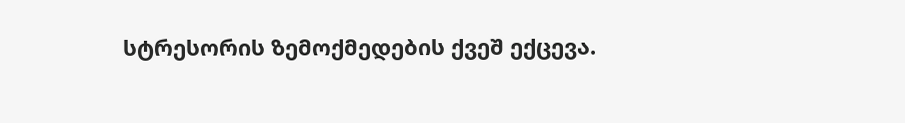სტრესორის ზემოქმედების ქვეშ ექცევა.